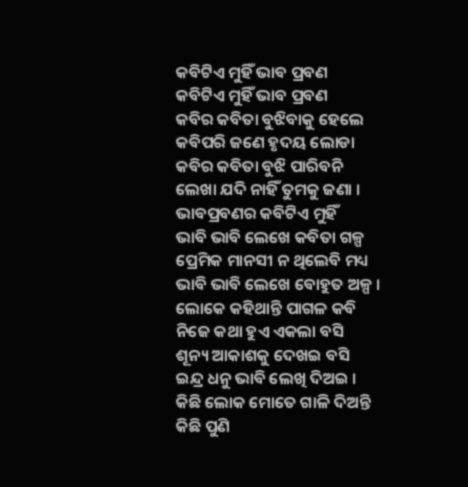କବିଟିଏ ମୁହିଁ ଭାବ ପ୍ରବଣ
କବିଟିଏ ମୁହିଁ ଭାବ ପ୍ରବଣ
କବିର କବିତା ବୁଝିବାକୁ ହେଲେ
କବିପରି ଜଣେ ହୃଦୟ ଲୋଡା
କବିର କବିତା ବୁଝି ପାରିବନି
ଲେଖା ଯଦି ନାହିଁ ତୁମକୁ ଜଣା ।
ଭାବପ୍ରବଣର କବିଟିଏ ମୁହିଁ
ଭାବି ଭାବି ଲେଖେ କବିତା ଗଳ୍ପ
ପ୍ରେମିକ ମାନସୀ ନ ଥିଲେବି ମଧ୍ୟ
ଭାବି ଭାବି ଲେଖେ ବୋହୁତ ଅଳ୍ପ ।
ଲୋକେ କହିଥାନ୍ତି ପାଗଳ କବି
ନିଜେ କଥା ହୁଏ ଏକଲା ବସି
ଶୂନ୍ୟ ଆକାଶକୁ ଦେଖଇ ବସି
ଇନ୍ଦ୍ର ଧନୁ ଭାବି ଲେଖି ଦିଅଇ ।
କିଛି ଲୋକ ମୋତେ ଗାଳି ଦିଅନ୍ତି
କିଛି ପୁଣି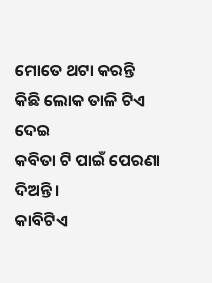ମୋତେ ଥଟା କରନ୍ତି
କିଛି ଲୋକ ତାଳି ଟିଏ ଦେଇ
କବିତା ଟି ପାଇଁ ପେରଣା ଦିଅନ୍ତି ।
କାବିଟିଏ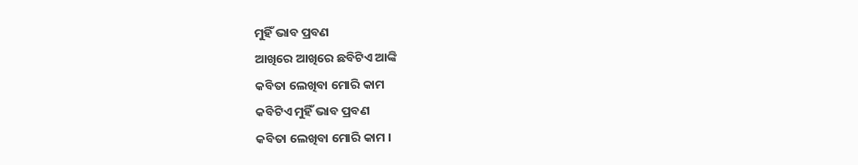ମୁହିଁ ଭାବ ପ୍ରବଣ
ଆଖିରେ ଆଖିରେ ଛବିଟିଏ ଆଙ୍କି
କବିତା ଲେଖିବା ମୋରି କାମ
କବିଟିଏ ମୁହିଁ ଭାବ ପ୍ରବଣ
କବିତା ଲେଖିବା ମୋରି କାମ ।